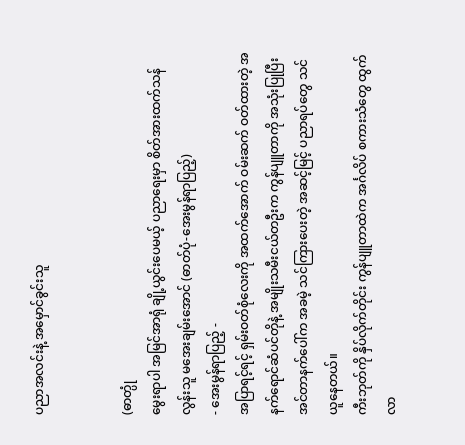ပညာအလင်းနဲ့ အမှောင်ခွင်းသူ


(ဓာတ္ပုံ
မွေးရာပါ အမြင်အာရုံ ချို့ယွင်းပေမယ့် ပညာရေးမှာ စိတ်အားထက်သန်လွန်းသူ မအေးချမ်းအောင် (ဓာတ်ပုံ-အေးမွန်ရာပြည့်)
- အေးမွန်ရာပြည့် -
အပြာရင့်ရင့် ရှမ်းဝတ်စုံလေးကို အထက်အောက် ဝမ်းဆက် ဝတ်ထားတဲ့ အနက်ရောင်ဆံပင်တိုနဲ့ အမျိုးသမီးငယ်တဦးက ကွန်ပျူတာကို အသုံးပြုပြီး အင်တာနက်ပေါ်က အခမဲ့ သင်ကြားပေးတဲ့ အဆင့်မြင့် ပညာရပ်တွေ သင်ယူနေတယ်။
ကီးဘုတ်ကို နှိပ်လိုက်တိုင်း ကွန်ပျူတာထဲက အင်္ဂလိပ် စကားသံတွေ ထွက်လာ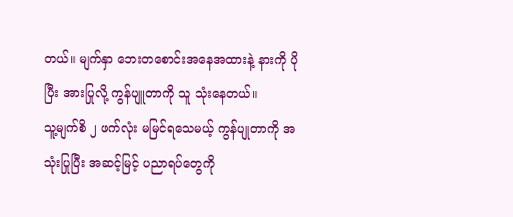တယ်။ မျက်နှာ ဘေးတစောင်းအနေအထားနဲ့ နားကို ပိုပြီး အားပြုလို့ ကွန်ပျူတာကို သူ သုံးနေတယ်။
သူ့မျက်စိ ၂ ဖက်လုံး မမြင်ရသေမယ့် ကွန်ပျုတာကို အသုံးပြုပြီး အဆင့်မြင့် ပညာရပ်တွေကို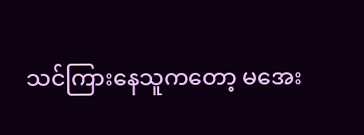သင်ကြားနေသူကတော့ မအေး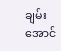ချမ်းအောင်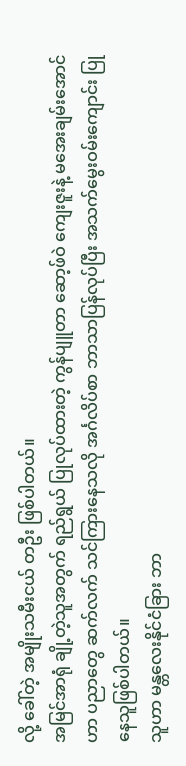လို့ ခေါ်တဲ့ အမျိုးသမီးငယ် တဦး ဖြစ်ပါတယ်။
အမြင်အာရုံ ချို့တဲ့သူအတွက် ရည်ရွယ် ပြုလုပ်ထားတဲ့ ကွန်ပျူတာ ဆော့ဖ်ဝဲ ကျေးဇူးနဲ့ မအေးချမ်းအောင်ဟာ ပညာတွေ ဆက်လက် သင်ကြားနေသလို အင်္ဂလိပ်စာ ဘာသာပြန်လုပ်ပြီး အသက်မွေးဝမ်းကျောင်း ပြုနေသူဖြစ်ပါတယ်။
သူဟာ မန္တလေးနိုင်ငံခြား ဘာ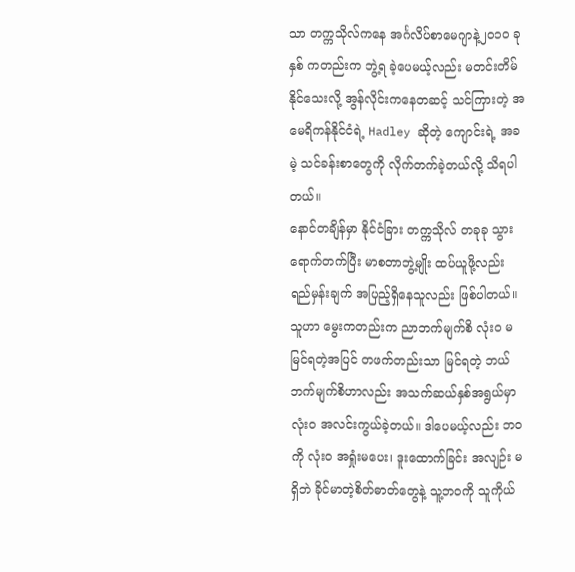သာ တက္ကသိုလ်ကနေ အင်္ဂလိပ်စာမေဂျာနဲ့၂၀၁၀ ခုနှစ် ကတည်းက ဘွဲ့ရ ခဲ့ပေမယ့်လည်း မတင်းတိမ်နိုင်သေးလို့ အွန်လိုင်းကနေတဆင့် သင်ကြားတဲ့ အမေရိကန်နိုင်ငံရဲ့ Hadley ဆိုတဲ့ ကျောင်းရဲ့ အခမဲ့ သင်ခန်းစာတွေကို လိုက်တက်ခဲ့တယ်လို့ သိရပါတယ်။
နောင်တချိန်မှာ နိုင်ငံခြား တက္ကသိုလ် တခုခု သွားရောက်တက်ပြီး မာစတာဘွဲ့မျိုး ထပ်ယူဖို့လည်း ရည်မှန်းချက် အပြည့်ရှိနေသူလည်း ဖြစ်ပါတယ်။
သူဟာ မွေးကတည်းက ညာဘက်မျက်စိ လုံးဝ မမြင်ရတဲ့အပြင် တဖက်တည်းသာ မြင်ရတဲ့ ဘယ်ဘက်မျက်စိဟာလည်း အသက်ဆယ်နှစ်အရွယ်မှာ လုံးဝ အလင်းကွယ်ခဲ့တယ်။ ဒါပေမယ့်လည်း ဘဝကို လုံးဝ အရှုံးမပေး၊ ဒူးထောက်ခြင်း အလျဉ်း မရှိဘဲ ခိုင်မာတဲ့စိတ်ဓာတ်တွေနဲ့ သူ့ဘဝကို သူကိုယ်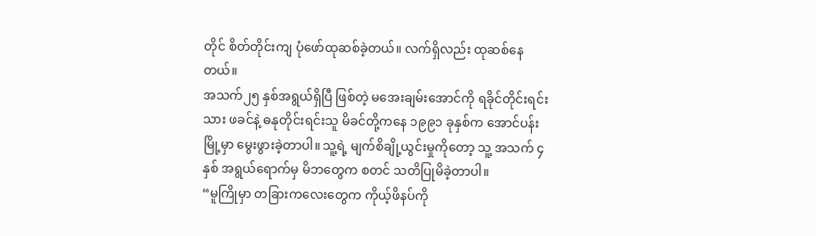တိုင် စိတ်တိုင်းကျ ပုံဖော်ထုဆစ်ခဲ့တယ်။ လက်ရှိလည်း ထုဆစ်နေတယ်။
အသက်၂၅ နှစ်အရွယ်ရှိပြီ ဖြစ်တဲ့ မအေးချမ်းအောင်ကို ရခိုင်တိုင်းရင်းသား ဖခင်နဲ့ ဓနုတိုင်းရင်းသူ မိခင်တို့ကနေ ၁၉၉၁ ခုနှစ်က အောင်ပန်းမြို့မှာ မွေးဖွားခဲ့တာပါ။ သူ့ရဲ့ မျက်စိချို့ယွင်းမှုကိုတော့ သူ့ အသက် ၄ နှစ် အရွယ်ရောက်မှ မိဘတွေက စတင် သတိပြုမိခဲ့တာပါ။
“မူကြိုမှာ တခြားကလေးတွေက ကိုယ့်ဖိနပ်ကို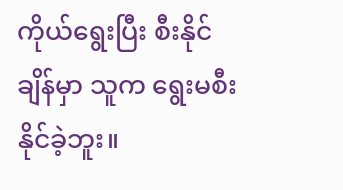ကိုယ်ရွေးပြီး စီးနိုင်ချိန်မှာ သူက ရွေးမစီးနိုင်ခဲ့ဘူး။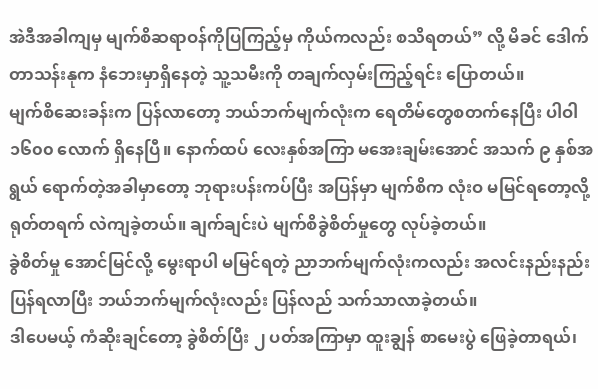အဲဒီအခါကျမှ မျက်စိဆရာဝန်ကိုပြကြည့်မှ ကိုယ်ကလည်း စသိရတယ်” လို့ မိခင် ဒေါက်တာသန်းနုက နံဘေးမှာရှိနေတဲ့ သူ့သမီးကို တချက်လှမ်းကြည့်ရင်း ပြောတယ်။
မျက်စိဆေးခန်းက ပြန်လာတော့ ဘယ်ဘက်မျက်လုံးက ရေတိမ်တွေစတက်နေပြီး ပါဝါ ၁၆၀၀ လောက် ရှိနေပြီ။ နောက်ထပ် လေးနှစ်အကြာ မအေးချမ်းအောင် အသက် ၉ နှစ်အရွယ် ရောက်တဲ့အခါမှာတော့ ဘုရားပန်းကပ်ပြီး အပြန်မှာ မျက်စိက လုံးဝ မမြင်ရတော့လို့ ရုတ်တရက် လဲကျခဲ့တယ်။ ချက်ချင်းပဲ မျက်စိခွဲစိတ်မှုတွေ လုပ်ခဲ့တယ်။
ခွဲစိတ်မှု အောင်မြင်လို့ မွေးရာပါ မမြင်ရတဲ့ ညာဘက်မျက်လုံးကလည်း အလင်းနည်းနည်း ပြန်ရလာပြီး ဘယ်ဘက်မျက်လုံးလည်း ပြန်လည် သက်သာလာခဲ့တယ်။
ဒါပေမယ့် ကံဆိုးချင်တော့ ခွဲစိတ်ပြီး ၂ ပတ်အကြာမှာ ထူးချွန် စာမေးပွဲ ဖြေခဲ့တာရယ်၊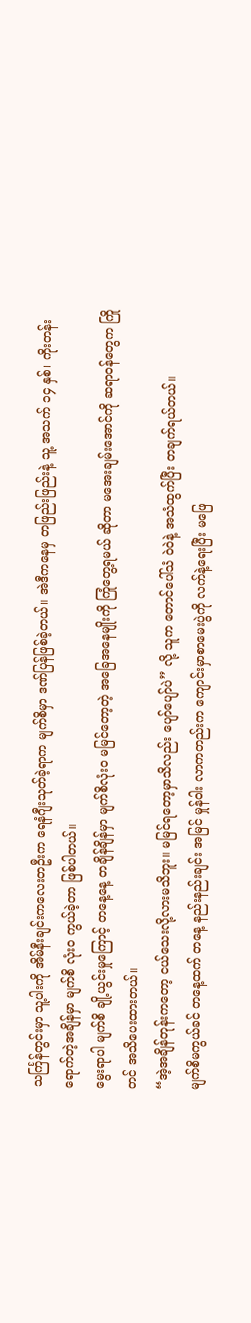သင်္ကြန်တွင်းမှာ သူ့ပါးကို အိမ်နီးချင်းကလေးတဦးက ရေနံဂျီးသုတ်ခဲ့ရာက မျက်စိမှာ ဒဏ်ပြန်ဖြစ်ခဲ့တယ်။ အဲဒီကနေမှ တဖြည်းဖြည်းနဲ့ သူ့ အသက် ၁၄ နှစ်၊ ကိုးတန်း ရောက်တဲ့အချိန်မှာ မျက်စိ လုံးဝ ကွယ်ခဲ့တာ ဖြစ်ပါတယ်။
မွေးရာပါ မျက်စိ ချို့ယွင်းမှုကြောင့် တနေ့နေ့ တချိန်ချိန်မှာ မျက်စိလုံးဝ မမြင်တော့တဲ့ အခြေအနေမျိုးကို ကြုံတွေ့ရမယ် ဆိုတာ မအေးချမ်းအောင်ကို ဆရာဝန်တွေက ကြိုတင် အသိပေးထားတယ်။
“အဲ့အချိန်တုန်းကတော့ ငယ်သေးလို့လားမသိဘူး။ မမြင်ရတော့မှာသိလည်း ပျော်ပျော်ပဲ” လို့ သူက တောင်ပေါ်သံ ဝဲဝဲနဲ့ အသံထွက်ပြီး တချက်ရယ်တယ်။
မျက်စိမကွယ်ခင် တနေ့ထက် တနေ့ နည်းနည်းချင်း အမြင် မှုန်ဝါး လာကတည်းက ကျောင်းမှာစာမေးပွဲကို လက်နဲ့ရေးပြီး မဖြေ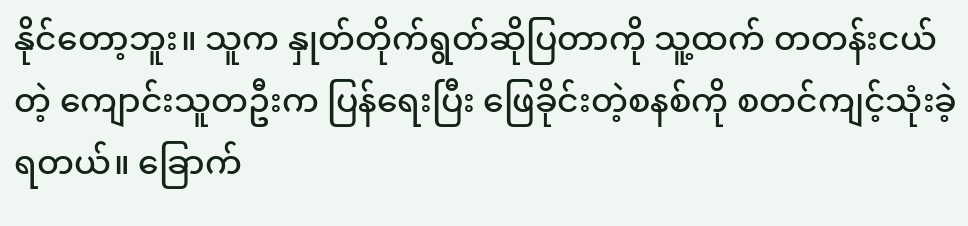နိုင်တော့ဘူး။ သူက နှုတ်တိုက်ရွတ်ဆိုပြတာကို သူ့ထက် တတန်းငယ်တဲ့ ကျောင်းသူတဦးက ပြန်ရေးပြီး ဖြေခိုင်းတဲ့စနစ်ကို စတင်ကျင့်သုံးခဲ့ရတယ်။ ခြောက်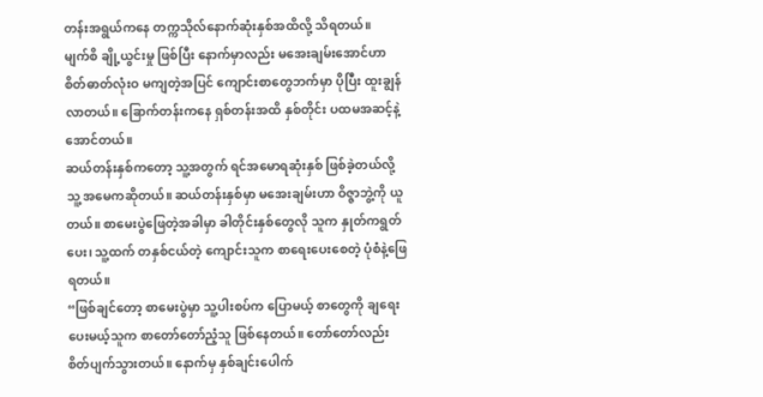တန်းအရွယ်ကနေ တက္ကသိုလ်နောက်ဆုံးနှစ်အထိလို့ သိရတယ်။
မျက်စိ ချို့ယွင်းမှု ဖြစ်ပြီး နောက်မှာလည်း မအေးချမ်းအောင်ဟာ စိတ်ဓာတ်လုံးဝ မကျတဲ့အပြင် ကျောင်းစာတွေဘက်မှာ ပိုပြီး ထူးချွန်လာတယ်။ ခြောက်တန်းကနေ ရှစ်တန်းအထိ နှစ်တိုင်း ပထမအဆင့်နဲ့ အောင်တယ်။
ဆယ်တန်းနှစ်ကတော့ သူ့အတွက် ရင်အမောရဆုံးနှစ် ဖြစ်ခဲ့တယ်လို့ သူ့ အမေကဆိုတယ်။ ဆယ်တန်းနှစ်မှာ မအေးချမ်းဟာ ဝိဇ္ဇာဘွဲ့ကို ယူတယ်။ စာမေးပွဲဖြေတဲ့အခါမှာ ခါတိုင်းနှစ်တွေလို သူက နှုတ်ကရွတ်ပေး၊ သူ့ထက် တနှစ်ငယ်တဲ့ ကျောင်းသူက စာရေးပေးစေတဲ့ ပုံစံနဲ့ဖြေရတယ်။
“ဖြစ်ချင်တော့ စာမေးပွဲမှာ သူ့ပါးစပ်က ပြောမယ့် စာတွေကို ချရေးပေးမယ့်သူက စာတော်တော်ညံ့သူ ဖြစ်နေတယ်။ တော်တော်လည်း စိတ်ပျက်သွားတယ်။ နောက်မှ နှစ်ချင်းပေါက်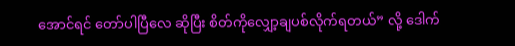အောင်ရင် တော်ပါပြီလေ ဆိုပြီး စိတ်ကိုလျှော့ချပစ်လိုက်ရတယ်” လို့ ဒေါက်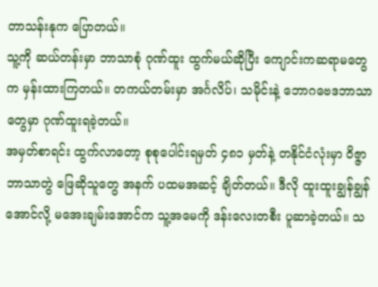တာသန်းနုက ပြောတယ်။
သူ့ကို ဆယ်တန်းမှာ ဘာသာစုံ ဂုဏ်ထူး ထွက်မယ်ဆိုပြီး ကျောင်းကဆရာမတွေက မှန်းထားကြတယ်။ တကယ်တမ်းမှာ အင်္ဂလိပ်၊ သမိုင်းနဲ့ ဘောဂဗေဒဘာသာတွေမှာ ဂုဏ်ထူးရခဲ့တယ်။
အမှတ်စာရင်း ထွက်လာတော့ စုစုပေါင်းရမှတ် ၄၈၁ မှတ်နဲ့ တနိုင်ငံလုံးမှာ ဝိဇ္ဇာဘာသာတွဲ ဖြေဆိုသူတွေ အနက် ပထမအဆင့် ချိတ်တယ်။ ဒီလို ထူးထူးချွန်ချွန် အောင်လို့ မအေးချမ်းအောင်က သူ့အမေကို ဒန်းလေးတစီး ပူဆာခဲ့တယ်။ သ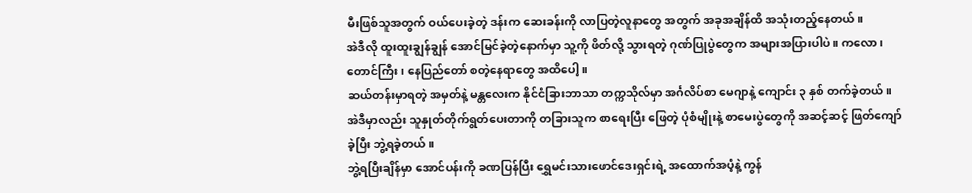မီးဖြစ်သူအတွက် ဝယ်ပေးခဲ့တဲ့ ဒန်းက ဆေးခန်းကို လာပြတဲ့လူနာတွေ အတွက် အခုအချိန်ထိ အသုံးတည့်နေတယ်။
အဲဒီလို ထူးထူးချွန်ချွန် အောင်မြင်ခဲ့တဲ့နောက်မှာ သူ့ကို ဖိတ်လို့ သွားရတဲ့ ဂုဏ်ပြုပွဲတွေက အများအပြားပါပဲ။ ကလော၊ တောင်ကြီး၊ နေပြည်တော် စတဲ့နေရာတွေ အထိပေါ့။
ဆယ်တန်းမှာရတဲ့ အမှတ်နဲ့ မန္တလေးက နိုင်ငံခြားဘာသာ တက္ကသိုလ်မှာ အင်္ဂလိပ်စာ မေဂျာနဲ့ ကျောင်း ၃ နှစ် တက်ခဲ့တယ်။ အဲဒီမှာလည်း သူနှုတ်တိုက်ရွတ်ပေးတာကို တခြားသူက စာရေးပြီး ဖြေတဲ့ ပုံစံမျိုးနဲ့ စာမေးပွဲတွေကို အဆင့်ဆင့် ဖြတ်ကျော်ခဲ့ပြီး ဘွဲ့ရခဲ့တယ်။
ဘွဲ့ရပြီးချိန်မှာ အောင်ပန်းကို ခဏပြန်ပြီး ရွှေမင်းသားဖောင်ဒေးရှင်းရဲ့ အထောက်အပံ့နဲ့ ကွန်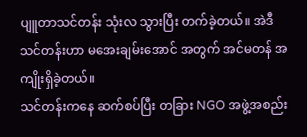ပျူတာသင်တန်း သုံးလ သွားပြီး တက်ခဲ့တယ်။ အဲဒီသင်တန်းဟာ မအေးချမ်းအောင် အတွက် အင်မတန် အကျိုးရှိခဲ့တယ်။
သင်တန်းကနေ ဆက်စပ်ပြီး တခြား NGO အဖွဲ့အစည်း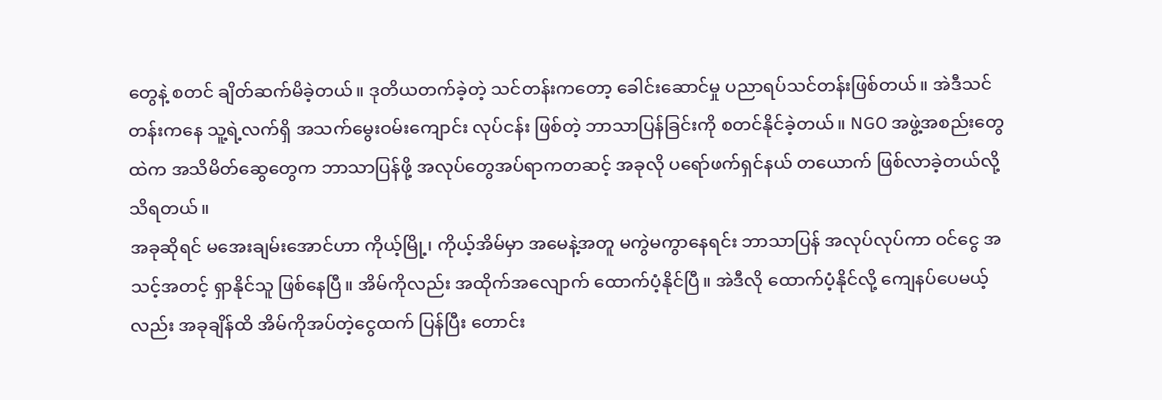တွေနဲ့ စတင် ချိတ်ဆက်မိခဲ့တယ်။ ဒုတိယတက်ခဲ့တဲ့ သင်တန်းကတော့ ခေါင်းဆောင်မှု ပညာရပ်သင်တန်းဖြစ်တယ်။ အဲဒီသင်တန်းကနေ သူ့ရဲ့လက်ရှိ အသက်မွေးဝမ်းကျောင်း လုပ်ငန်း ဖြစ်တဲ့ ဘာသာပြန်ခြင်းကို စတင်နိုင်ခဲ့တယ်။ NGO အဖွဲ့အစည်းတွေထဲက အသိမိတ်ဆွေတွေက ဘာသာပြန်ဖို့ အလုပ်တွေအပ်ရာကတဆင့် အခုလို ပရော်ဖက်ရှင်နယ် တယောက် ဖြစ်လာခဲ့တယ်လို့ သိရတယ်။
အခုဆိုရင် မအေးချမ်းအောင်ဟာ ကိုယ့်မြို့၊ ကိုယ့်အိမ်မှာ အမေနဲ့အတူ မကွဲမကွာနေရင်း ဘာသာပြန် အလုပ်လုပ်ကာ ဝင်ငွေ အသင့်အတင့် ရှာနိုင်သူ ဖြစ်နေပြီ။ အိမ်ကိုလည်း အထိုက်အလျောက် ထောက်ပံ့နိုင်ပြီ။ အဲဒီလို ထောက်ပံ့နိုင်လို့ ကျေနပ်ပေမယ့်လည်း အခုချိန်ထိ အိမ်ကိုအပ်တဲ့ငွေထက် ပြန်ပြီး တောင်း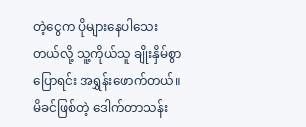တဲ့ငွေက ပိုများနေပါသေးတယ်လို့ သူ့ကိုယ်သူ ချိုးနှိမ်စွာပြောရင်း အရွှန်းဖောက်တယ်။
မိခင်ဖြစ်တဲ့ ဒေါက်တာသန်း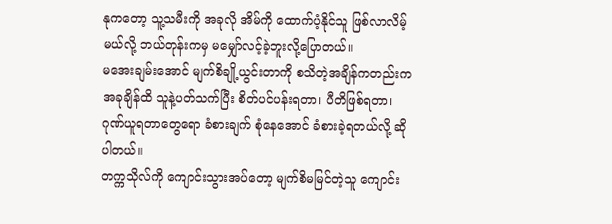နုကတော့ သူ့သမီးကို အခုလို အိမ်ကို ထောက်ပံ့နိုင်သူ ဖြစ်လာလိမ့်မယ်လို့ ဘယ်တုန်းကမှ မမျှော်လင့်ခဲ့ဘူးလို့ပြောတယ်။
မအေးချမ်းအောင် မျက်စိချို့ယွင်းတာကို စသိတဲ့အချိန်ကတည်းက အခုချိန်ထိ သူနဲ့ပတ်သက်ပြီး စိတ်ပင်ပန်းရတာ၊ ပီတိဖြစ်ရတာ၊ ဂုဏ်ယူရတာတွေရော ခံစားချက် စုံနေအောင် ခံစားခဲ့ရတယ်လို့ ဆိုပါတယ်။
တက္ကသိုလ်ကို ကျောင်းသွားအပ်တော့ မျက်စိမမြင်တဲ့သူ ကျောင်း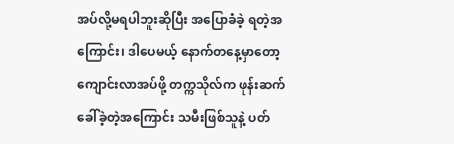အပ်လို့မရပါဘူးဆိုပြီး အပြောခံခဲ့ ရတဲ့အကြောင်း၊ ဒါပေမယ့် နောက်တနေ့မှာတော့ ကျောင်းလာအပ်ဖို့ တက္ကသိုလ်က ဖုန်းဆက်ခေါ်ခဲ့တဲ့အကြောင်း သမီးဖြစ်သူနဲ့ ပတ်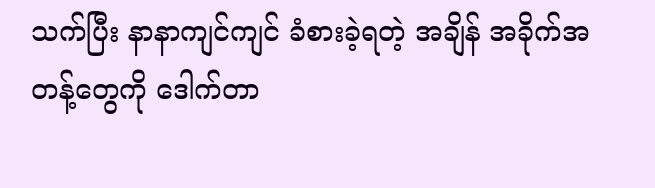သက်ပြီး နာနာကျင်ကျင် ခံစားခဲ့ရတဲ့ အချိန် အခိုက်အတန့်တွေကို ဒေါက်တာ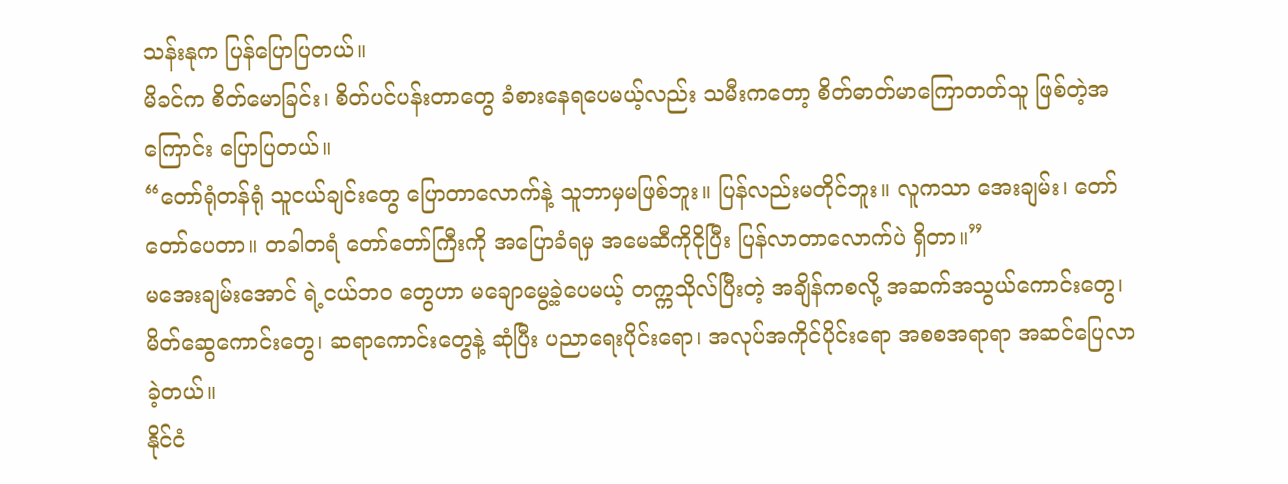သန်းနုက ပြန်ပြောပြတယ်။
မိခင်က စိတ်မောခြင်း၊ စိတ်ပင်ပန်းတာတွေ ခံစားနေရပေမယ့်လည်း သမီးကတော့ စိတ်ဓာတ်မာကြောတတ်သူ ဖြစ်တဲ့အကြောင်း ပြောပြတယ်။
“တော်ရုံတန်ရုံ သူငယ်ချင်းတွေ ပြောတာလောက်နဲ့ သူဘာမှမဖြစ်ဘူး။ ပြန်လည်းမတိုင်ဘူး။ လူကသာ အေးချမ်း၊ တော်တော်ပေတာ။ တခါတရံ တော်တော်ကြီးကို အပြောခံရမှ အမေဆီကိုငိုပြီး ပြန်လာတာလောက်ပဲ ရှိတာ။”
မအေးချမ်းအောင် ရဲ့ငယ်ဘဝ တွေဟာ မချောမွေ့ခဲ့ပေမယ့် တက္ကသိုလ်ပြီးတဲ့ အချိန်ကစလို့ အဆက်အသွယ်ကောင်းတွေ၊ မိတ်ဆွေကောင်းတွေ၊ ဆရာကောင်းတွေနဲ့ ဆုံပြီး ပညာရေးပိုင်းရော၊ အလုပ်အကိုင်ပိုင်းရော အစစအရာရာ အဆင်ပြေလာခဲ့တယ်။
နိုင်ငံ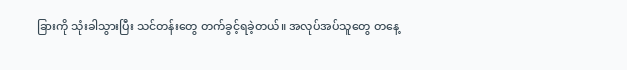ခြားကို သုံးခါသွားပြီး သင်တန်းတွေ တက်ခွင့်ရခဲ့တယ်။ အလုပ်အပ်သူတွေ တနေ့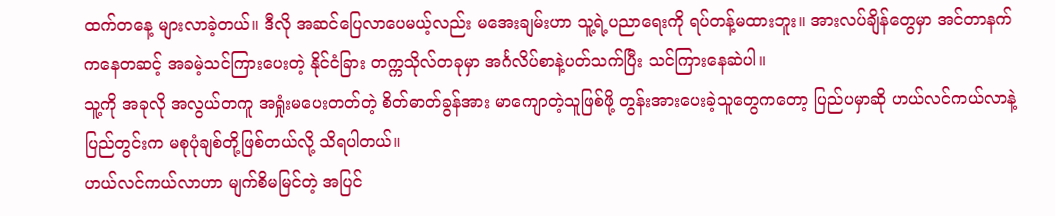ထက်တနေ့ များလာခဲ့တယ်။ ဒီလို အဆင်ပြေလာပေမယ့်လည်း မအေးချမ်းဟာ သူ့ရဲ့ပညာရေးကို ရပ်တန့်မထားဘူး။ အားလပ်ချိန်တွေမှာ အင်တာနက်ကနေတဆင့် အခမဲ့သင်ကြားပေးတဲ့ နိုင်ငံခြား တက္ကသိုလ်တခုမှာ အင်္ဂလိပ်စာနဲ့ပတ်သက်ပြီး သင်ကြားနေဆဲပါ။
သူ့ကို အခုလို အလွယ်တကူ အရှုံးမပေးတတ်တဲ့ စိတ်ဓာတ်ခွန်အား မာကျောတဲ့သူဖြစ်ဖို့ တွန်းအားပေးခဲ့သူတွေကတော့ ပြည်ပမှာဆို ဟယ်လင်ကယ်လာနဲ့ ပြည်တွင်းက မစုပုံချစ်တို့ဖြစ်တယ်လို့ သိရပါတယ်။
ဟယ်လင်ကယ်လာဟာ မျက်စိမမြင်တဲ့ အပြင်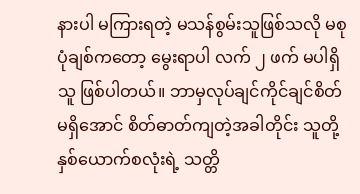နားပါ မကြားရတဲ့ မသန်စွမ်းသူဖြစ်သလို မစုပုံချစ်ကတော့ မွေးရာပါ လက် ၂ ဖက် မပါရှိသူ ဖြစ်ပါတယ်။ ဘာမှလုပ်ချင်ကိုင်ချင်စိတ်မရှိအောင် စိတ်ဓာတ်ကျတဲ့အခါတိုင်း သူတို့နှစ်ယောက်စလုံးရဲ့ သတ္တိ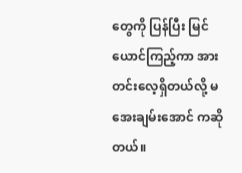တွေကို ပြန်ပြီး မြင်ယောင်ကြည့်ကာ အားတင်းလေ့ရှိတယ်လို့ မအေးချမ်းအောင် ကဆိုတယ်။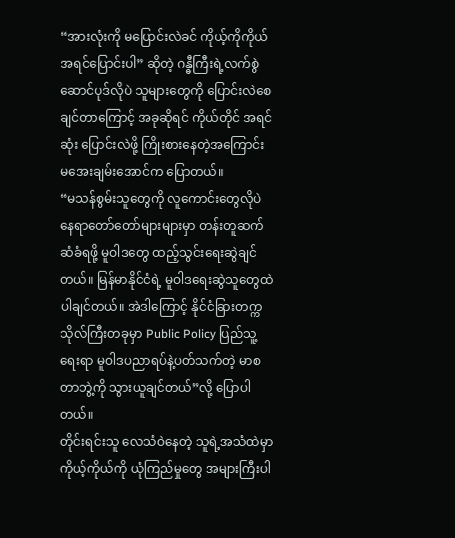“အားလုံးကို မပြောင်းလဲခင် ကိုယ့်ကိုကိုယ် အရင်ပြောင်းပါ” ဆိုတဲ့ ဂန္ဓီကြီးရဲ့လက်စွဲဆောင်ပုဒ်လိုပဲ သူများတွေကို ပြောင်းလဲစေချင်တာကြောင့် အခုဆိုရင် ကိုယ်တိုင် အရင်ဆုံး ပြောင်းလဲဖို့ ကြိုးစားနေတဲ့အကြောင်း မအေးချမ်းအောင်က ပြောတယ်။
“မသန်စွမ်းသူတွေကို လူကောင်းတွေလိုပဲ နေရာတော်တော်များများမှာ တန်းတူဆက်ဆံခံရဖို့ မူဝါဒတွေ ထည့်သွင်းရေးဆွဲချင်တယ်။ မြန်မာနိုင်ငံရဲ့ မူဝါဒရေးဆွဲသူတွေထဲ ပါချင်တယ်။ အဲဒါကြောင့် နိုင်ငံခြားတက္ကသိုလ်ကြီးတခုမှာ Public Policy ပြည်သူ့ရေးရာ မူဝါဒပညာရပ်နဲ့ပတ်သက်တဲ့ မာစတာဘွဲ့ကို သွားယူချင်တယ်”လို့ ပြောပါတယ်။
တိုင်းရင်းသူ လေသံဝဲနေတဲ့ သူရဲ့အသံထဲမှာ ကိုယ့်ကိုယ်ကို ယုံကြည်မှုတွေ အများကြီးပါ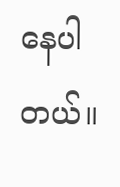နေပါတယ်။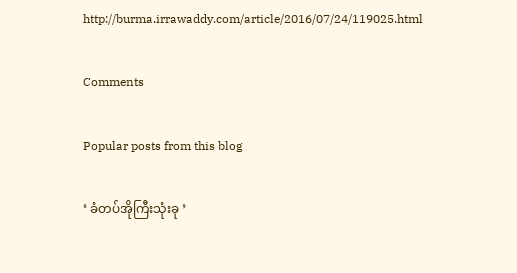http://burma.irrawaddy.com/article/2016/07/24/119025.html

Comments

Popular posts from this blog

‘ ခံတပ်အိုကြီးသုံးခု ’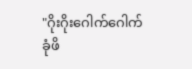"ဂိုးဂိုးဂေါက်ဂေါက် ခုံဖိ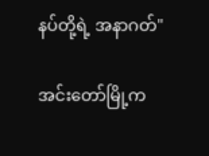နပ်တို့ရဲ့ အနာဂတ်"

အင်းတော်မြို့က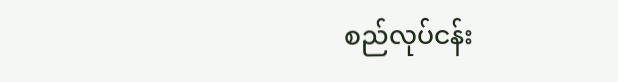စည်လုပ်ငန်း